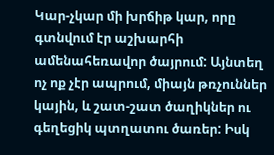Կար-չկար մի խրճիթ կար, որը գտնվում էր աշխարհի ամենահեռավոր ծայրում: Այնտեղ ոչ ոք չէր ապրում, միայն թռչուններ կային, և շատ-շատ ծաղիկներ ու գեղեցիկ պտղատու ծառեր: Իսկ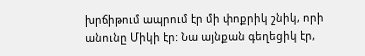խրճիթում ապրում էր մի փոքրիկ շնիկ, որի անունը Միկի էր: Նա այնքան գեղեցիկ էր,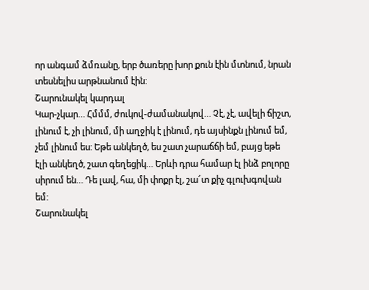որ անգամ ձմռանը, երբ ծառերը խոր քուն էին մտնում, նրան տեսնելիս արթնանում էին:
Շարունակել կարդալ
Կար-չկար… Հմմմ, ժուկով-ժամանակով… Չէ, չէ, ավելի ճիշտ, լինում է, չի լինում, մի աղջիկ է լինում, դե այսինքն լինում եմ, չեմ լինում ես: Եթե անկեղծ, ես շատ չարաճճի եմ, բայց եթե էլի անկեղծ, շատ գեղեցիկ… Երևի դրա համար էլ ինձ բոլորը սիրում են… Դե լավ, հա, մի փոքր էլ, շա՜տ քիչ գլուխգովան եմ:
Շարունակել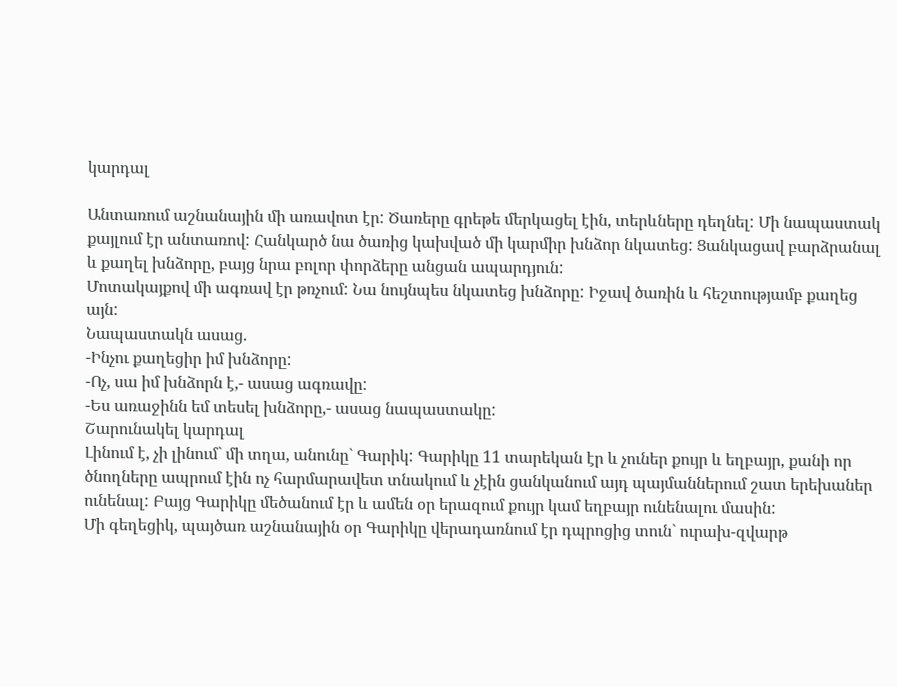կարդալ

Անտառում աշնանային մի առավոտ էր: Ծառերը գրեթե մերկացել էին, տերևները դեղնել: Մի նապաստակ քայլում էր անտառով: Հանկարծ նա ծառից կախված մի կարմիր խնձոր նկատեց: Ցանկացավ բարձրանալ և քաղել խնձորը, բայց նրա բոլոր փորձերը անցան ապարդյուն:
Մոտակայքով մի ագռավ էր թռչում: Նա նույնպես նկատեց խնձորը: Իջավ ծառին և հեշտությամբ քաղեց այն:
Նապաստակն ասաց.
-Ինչու քաղեցիր իմ խնձորը:
-Ոչ, սա իմ խնձորն է,- ասաց ագռավը:
-Ես առաջինն եմ տեսել խնձորը,- ասաց նապաստակը:
Շարունակել կարդալ
Լինում է, չի լինում` մի տղա, անունը` Գարիկ: Գարիկը 11 տարեկան էր և չուներ քույր և եղբայր, քանի որ ծնողները ապրում էին ոչ հարմարավետ տնակում և չէին ցանկանում այդ պայմաններում շատ երեխաներ ունենալ: Բայց Գարիկը մեծանում էր և ամեն օր երազում քույր կամ եղբայր ունենալու մասին:
Մի գեղեցիկ, պայծառ աշնանային օր Գարիկը վերադառնում էր դպրոցից տուն` ուրախ-զվարթ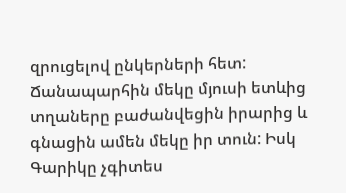զրուցելով ընկերների հետ: Ճանապարհին մեկը մյուսի ետևից տղաները բաժանվեցին իրարից և գնացին ամեն մեկը իր տուն: Իսկ Գարիկը չգիտես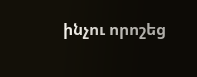ինչու որոշեց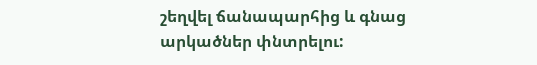շեղվել ճանապարհից և գնաց արկածներ փնտրելու: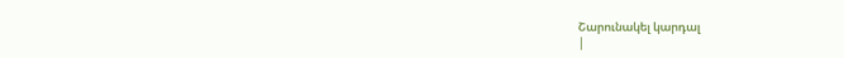Շարունակել կարդալ
|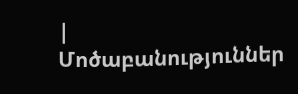|
Մոծաբանություններ